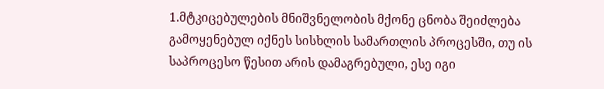1.მტკიცებულების მნიშვნელობის მქონე ცნობა შეიძლება გამოყენებულ იქნეს სისხლის სამართლის პროცესში, თუ ის საპროცესო წესით არის დამაგრებული, ესე იგი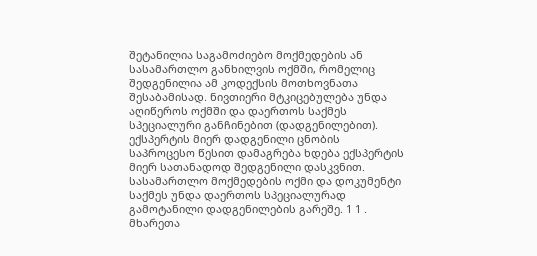შეტანილია საგამოძიებო მოქმედების ან სასამართლო განხილვის ოქმში, რომელიც შედგენილია ამ კოდექსის მოთხოვნათა შესაბამისად. ნივთიერი მტკიცებულება უნდა აღიწეროს ოქმში და დაერთოს საქმეს სპეციალური განჩინებით (დადგენილებით). ექსპერტის მიერ დადგენილი ცნობის საპროცესო წესით დამაგრება ხდება ექსპერტის მიერ სათანადოდ შედგენილი დასკვნით. სასამართლო მოქმედების ოქმი და დოკუმენტი საქმეს უნდა დაერთოს სპეციალურად გამოტანილი დადგენილების გარეშე. 1 1 . მხარეთა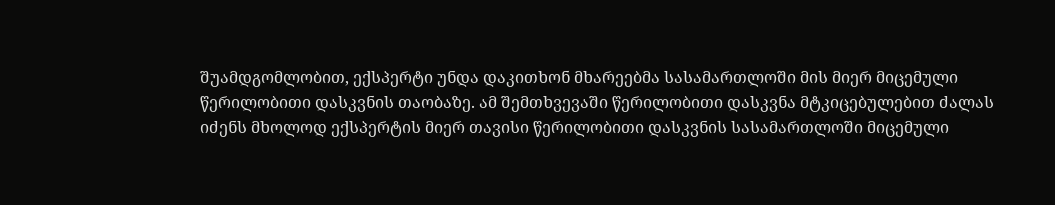შუამდგომლობით, ექსპერტი უნდა დაკითხონ მხარეებმა სასამართლოში მის მიერ მიცემული წერილობითი დასკვნის თაობაზე. ამ შემთხვევაში წერილობითი დასკვნა მტკიცებულებით ძალას იძენს მხოლოდ ექსპერტის მიერ თავისი წერილობითი დასკვნის სასამართლოში მიცემული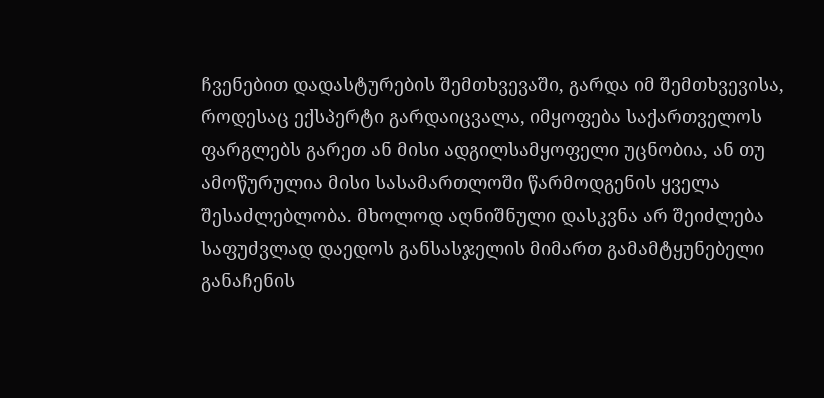ჩვენებით დადასტურების შემთხვევაში, გარდა იმ შემთხვევისა, როდესაც ექსპერტი გარდაიცვალა, იმყოფება საქართველოს ფარგლებს გარეთ ან მისი ადგილსამყოფელი უცნობია, ან თუ ამოწურულია მისი სასამართლოში წარმოდგენის ყველა შესაძლებლობა. მხოლოდ აღნიშნული დასკვნა არ შეიძლება საფუძვლად დაედოს განსასჯელის მიმართ გამამტყუნებელი განაჩენის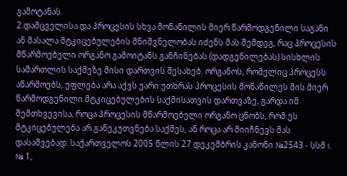გამოტანას.
2.დამცველისა და პროცესის სხვა მონაწილის მიერ წარმოდგენილი საგანი ან მასალა მტკიცებულების მნიშვნელობას იძენს მას შემდეგ, რაც პროცესის მწარმოებელი ორგანო გამოიტანს განჩინებას (დადგენილებას) სისხლის სამართლის საქმეზე მისი დართვის შესახებ. ორგანოს, რომელიც პროცესს აწარმოებს, უფლება არა აქვს უარი უთხრას პროცესის მონაწილეს მის მიერ წარმოდგენილი მტკიცებულების საქმისათვის დართვაზე, გარდა იმ შემთხვევისა, როცა პროცესის მწარმოებელი ორგანო ცნობს, რომ ეს მტკიცებულება არ განეკუთვნება საქმეს, ან როცა არ მიიჩნევს მას დასაშვებად. საქართველოს 2005 წლის 27 დეკემბრის კანონი №2543 - სსმ I, № 1,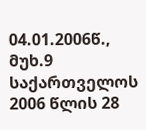04.01.2006წ., მუხ.9 საქართველოს 2006 წლის 28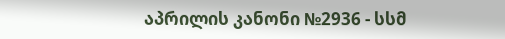აპრილის კანონი №2936 - სსმ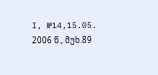I, №14,15.05. 2006 წ., მუხ.89